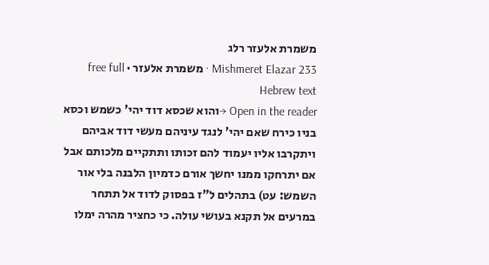משמרת אלעזר רלג
Mishmeret Elazar 233 · משמרת אלעזר · free full Hebrew text
Open in the reader →והוא שכסא דוד יהי' כשמש וכסא בניו כירח שאם יהי' לנגד עיניהם מעשי דוד אביהם ויתקרבו אליו יעמוד להם זכותו ותתקיים מלכותם אבל אם יתרחקו ממנו יחשך אורם כדמיון הלבנה בלי אור השמש: עט) בתהלים ל"ז בפסוק לדוד אל תתחר במרעים אל תקנא בעושי עולה. כי כחציר מהרה ימלו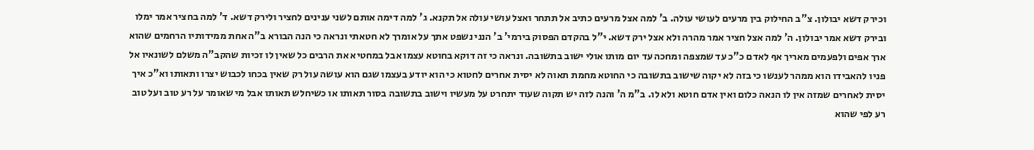וכירק דשא יבולון. צ"ב החילוק בין מרעים לעושי עולה. ב' למה אצל מרעים כתיב אל תתחר ואצל עושי עולה אל תקנא. ג' למה דימה אותם לשני ענינים לחציר ולירק דשא. ד' למה בחציר אמר ימלו ובירק דשא אמר יבולון. ה' למה אצל חציר אמר מהרה ולא אצל ירק דשא. י"ל בהקדם הפסוק בירמי' ב' הנני נשפט אתך על אומרך לא חטאתי ונראה כי הנה הבורא ב"ה אחת ממידותיו הרחמים שהוא ארך אפים ולפעמים מאריך אף לאדם כ"כ עד שמצפה ומחכה עד יום מותו אולי ישוב בתשובה. ונראה כי זה דוקא בחוטא עצמו אבל במחטיא את הרבים כל שאין לו זכיות שהקב"ה משלם לשונאיו אל פניו להאבידו הוא ממהר לענשו כי בזה לא יקוה שישוב בתשובה כי החוטא מחמת תאוה לא יסית אחרים לחטוא כי הוא יודע בעצמו שגם הוא עושה עול רק שאין בכחו לכבוש יצרו ותאותו וא"כ איך יסית לאחרים שמזה אין לו הנאה כלום ואין אדם חוטא ולא לו. ב"מ ה' והנה לזה יש תקוה שעוד יתחרט על מעשיו וישוב בתשובה בסור תאותו או כשיחלש תאותו אבל מי שאומר על רע טוב ועל טוב רע לפי שהוא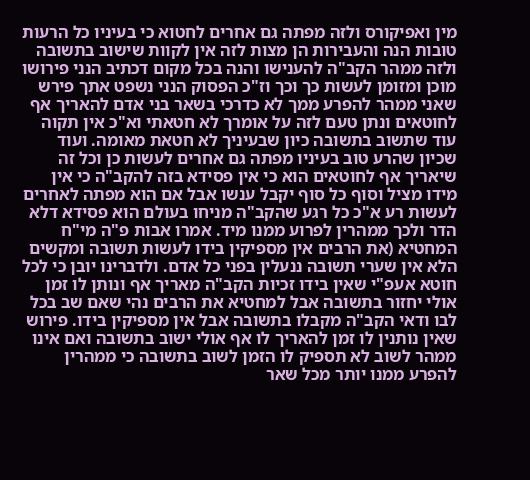מין ואפיקורס ולזה מפתה גם אחרים לחטוא כי בעיניו כל הרעות טובות הנה והעבירות הן מצות לזה אין לקוות שישוב בתשובה ולזה ממהר הקב"ה להענישו והנה בכל מקום דכתיב הנני פירושו מוכן ומזומן לעשות כך וכך וז"כ הפסוק הנני נשפט אתך פירש שאני ממהר להפרע ממך לא כדרכי בשאר בני אדם להאריך אף לחוטאים ונתן טעם לזה על אומרך לא חטאתי וא"כ אין תקוה עוד שתשוב בתשובה כיון שבעיניך לא חטאת מאומה. ועוד שכיון שהרע טוב בעיניו מפתה גם אחרים לעשות כן וכל זה שיאריך אף לחוטאים הוא כי אין פסידא בזה להקב"ה כי אין מידו מציל וסוף כל סוף יקבל ענשו אבל אם הוא מפתה לאחרים לעשות רע א"כ כל רגע שהקב"ה מניחו בעולם הוא פסידא דלא הדר ולכך ממהרין לפרוע ממנו מיד. אמרו אבות פ"ה מי"ח המחטיא (את הרבים אין מספיקין בידו לעשות תשובה ומקשים הלא אין שערי תשובה ננעלין בפני כל אדם. ולדברינו יובן כי לכל חוטא אעפ"י שאין בידו זכיות הקב"ה מאריך אף ונותן לו זמן אולי יחזור בתשובה אבל למחטיא את הרבים נהי שאם שב בכל לבו ודאי הקב"ה מקבלו בתשובה אבל אין מספיקין בידו. פירוש שאין נותנין לו זמן להאריך לו אף אולי ישוב בתשובה ואם אינו ממהר לשוב לא תספיק לו הזמן לשוב בתשובה כי ממהרין להפרע ממנו יותר מכל שאר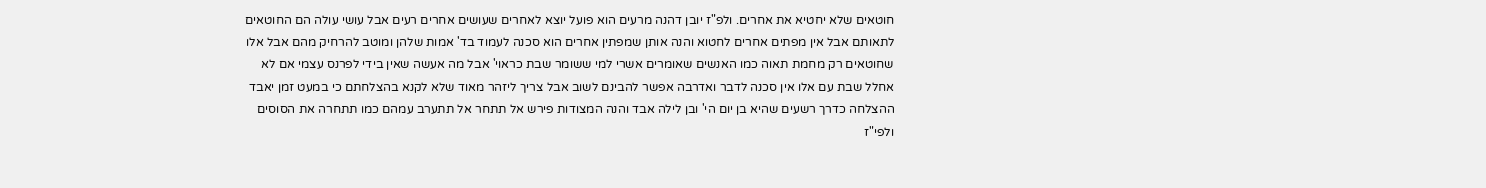חוטאים שלא יחטיא את אחרים. ולפ"ז יובן דהנה מרעים הוא פועל יוצא לאחרים שעושים אחרים רעים אבל עושי עולה הם החוטאים לתאותם אבל אין מפתים אחרים לחטוא והנה אותן שמפתין אחרים הוא סכנה לעמוד בד' אמות שלהן ומוטב להרחיק מהם אבל אלו שחוטאים רק מחמת תאוה כמו האנשים שאומרים אשרי למי ששומר שבת כראוי' אבל מה אעשה שאין בידי לפרנס עצמי אם לא אחלל שבת עם אלו אין סכנה לדבר ואדרבה אפשר להבינם לשוב אבל צריך ליזהר מאוד שלא לקנא בהצלחתם כי במעט זמן יאבד ההצלחה כדרך רשעים שהיא בן יום הי' ובן לילה אבד והנה המצודות פירש אל תתחר אל תתערב עמהם כמו תתחרה את הסוסים ולפי"ז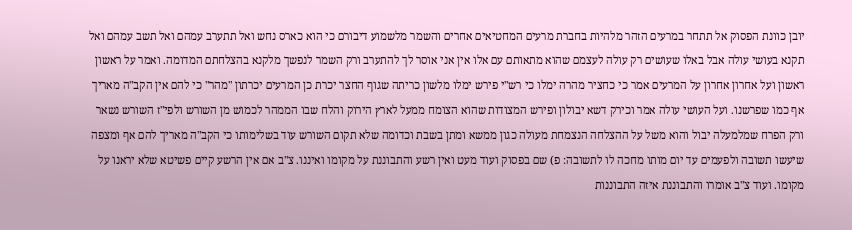יובן כוונת הפסוק אל תתחר במרעים הזהר מלהיות בחברת מרעים המחטיאים אחרים והשמר מלשמוע דיבורם כי הוא כארס נחש ואל תתערב עמהם ואל תשב עמהם ואל תקנא בעושי עולה אבל באלו שעושים רק עולה לעצמם שהוא מתאותם עם אלו אין אני אוסר לך להתערב ורק השמר לנפשך מלקנא בהצלחתם המדומה. ואמר על ראשון ראשון ועל אחרון אחרון על המרעים אמר כי כחציר מהרה ימלו כי רש"י פירש ימלו מלשון כריתה שגוף החצר יכרת כן המרעים יכרתון "מהר" כי להם אין הקב"ה מאריך אף כמו שפרשנו. ועל העושי עולה אמר וכירק דשא יבולון ופירש המצודות שהוא הצומח ממעל לארץ הירוק והלח שבו הממהר לכמוש מן השורש ולפי"ז השורש נשאר ורק הפרח שמלמעלה יבול והוא משל על ההצלחה הנצמחת מעולה כגון ממשא ומתן בשבת וכדומה שלא תקום השורש עוד בשלימותו כי הקב"ה מאריך להם אף ומצפה שיעשו תשובה ולפעמים עד יום מותו מחכה לו לתשובה: פ) שם בפסוק ועוד מעט ואין רשע והתבוננת על מקומו ואיננו. צ"ב אם אין הרשע קיים פשיטא שלא יראנו על מקומו. ועוד צ"ב אומרו והתבוננת איזה התבוננות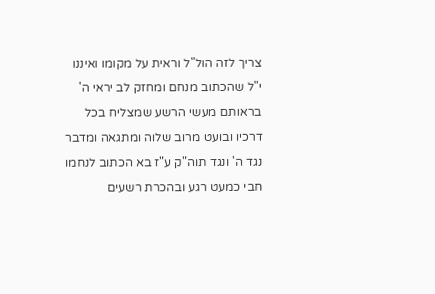צריך לזה הול"ל וראית על מקומו ואיננו י"ל שהכתוב מנחם ומחזק לב יראי ה' בראותם מעשי הרשע שמצליח בכל דרכיו ובועט מרוב שלוה ומתגאה ומדבר נגד ה' ונגד תוה"ק ע"ז בא הכתוב לנחמו חבי כמעט רגע ובהכרת רשעים